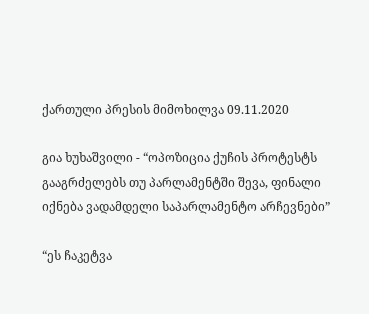ქართული პრესის მიმოხილვა 09.11.2020

გია ხუხაშვილი - “ოპოზიცია ქუჩის პროტესტს გააგრძელებს თუ პარლამენტში შევა, ფინალი იქნება ვადამდელი საპარლამენტო არჩევნები”

“ეს ჩაკეტვა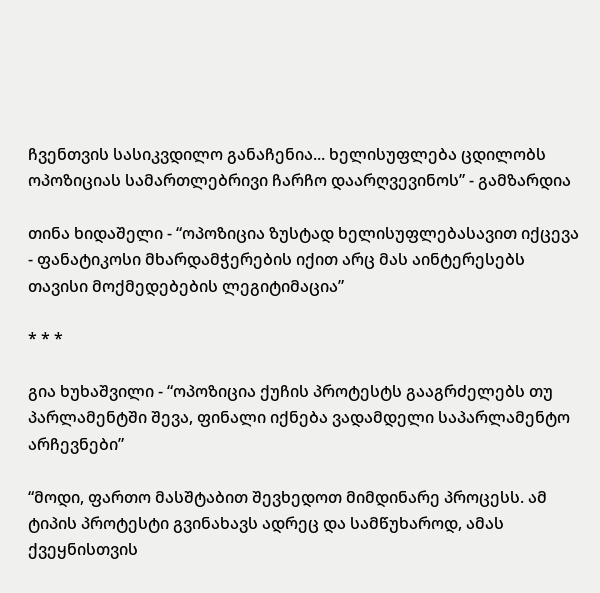ჩვენთვის სასიკვდილო განაჩენია... ხელისუფლება ცდილობს ოპოზიციას სამართლებრივი ჩარჩო დაარღვევინოს” - გამზარდია

თინა ხიდაშელი - “ოპოზიცია ზუსტად ხელისუფლებასავით იქცევა - ფანატიკოსი მხარდამჭერების იქით არც მას აინტერესებს თავისი მოქმედებების ლეგიტიმაცია”

* * *

გია ხუხაშვილი - “ოპოზიცია ქუჩის პროტესტს გააგრძელებს თუ პარლამენტში შევა, ფინალი იქნება ვადამდელი საპარლამენტო არჩევნები”

“მოდი, ფართო მასშტაბით შევხედოთ მიმდინარე პროცესს. ამ ტიპის პროტესტი გვინახავს ადრეც და სამწუხაროდ, ამას ქვეყნისთვის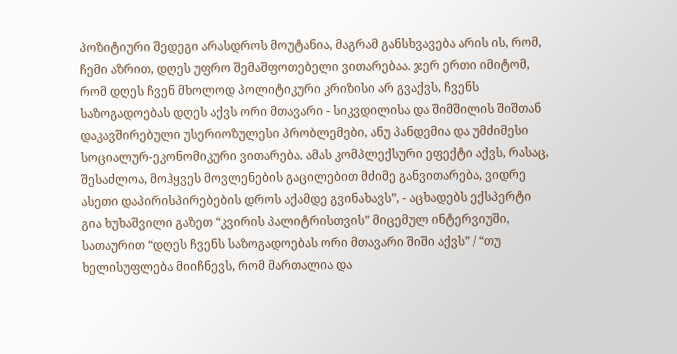პოზიტიური შედეგი არასდროს მოუტანია, მაგრამ განსხვავება არის ის, რომ, ჩემი აზრით, დღეს უფრო შემაშფოთებელი ვითარებაა. ჯერ ერთი იმიტომ, რომ დღეს ჩვენ მხოლოდ პოლიტიკური კრიზისი არ გვაქვს, ჩვენს საზოგადოებას დღეს აქვს ორი მთავარი - სიკვდილისა და შიმშილის შიშთან დაკავშირებული უსერიოზულესი პრობლემები, ანუ პანდემია და უმძიმესი სოციალურ-ეკონომიკური ვითარება. ამას კომპლექსური ეფექტი აქვს, რასაც, შესაძლოა, მოჰყვეს მოვლენების გაცილებით მძიმე განვითარება, ვიდრე ასეთი დაპირისპირებების დროს აქამდე გვინახავს”, - აცხადებს ექსპერტი გია ხუხაშვილი გაზეთ “კვირის პალიტრისთვის” მიცემულ ინტერვიუში, სათაურით “დღეს ჩვენს საზოგადოებას ორი მთავარი შიში აქვს” / “თუ ხელისუფლება მიიჩნევს, რომ მართალია და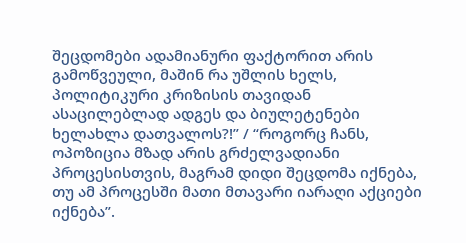შეცდომები ადამიანური ფაქტორით არის გამოწვეული, მაშინ რა უშლის ხელს, პოლიტიკური კრიზისის თავიდან ასაცილებლად ადგეს და ბიულეტენები ხელახლა დათვალოს?!” / “როგორც ჩანს, ოპოზიცია მზად არის გრძელვადიანი პროცესისთვის, მაგრამ დიდი შეცდომა იქნება, თუ ამ პროცესში მათი მთავარი იარაღი აქციები იქნება”.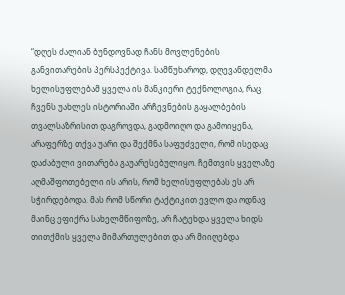“დღეს ძალიან ბუნდოვნად ჩანს მოვლენების განვითარების პერსპექტივა. სამწუხაროდ, დღევანდელმა ხელისუფლებამ ყველა ის მანკიერი ტექნოლოგია, რაც ჩვენს უახლეს ისტორიაში არჩევნების გაყალბების თვალსაზრისით დაგროვდა, გადმოიღო და გამოიყენა, არაფერზე თქვა უარი და შექმნა საფუძველი, რომ ისედაც დაძაბული ვითარება გაუარესებულიყო. ჩემთვის ყველაზე აღმაშფოთებელი ის არის, რომ ხელისუფლებას ეს არ სჭირდებოდა. მას რომ სწორი ტაქტიკით ევლო და ოდნავ მაინც ეფიქრა სახელმწიფოზე, არ ჩატეხდა ყველა ხიდს თითქმის ყველა მიმართულებით და არ მიიღებდა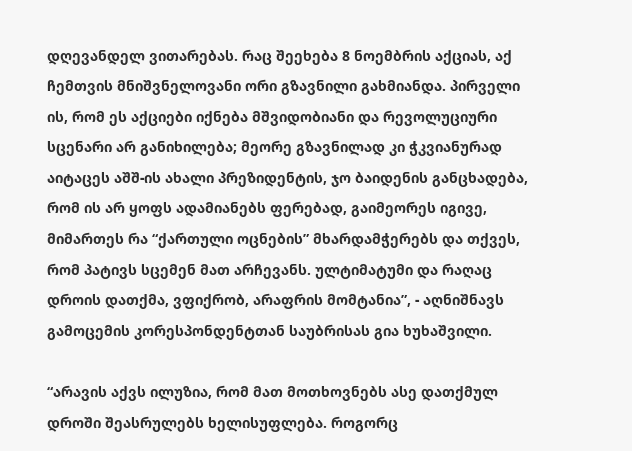დღევანდელ ვითარებას. რაც შეეხება 8 ნოემბრის აქციას, აქ ჩემთვის მნიშვნელოვანი ორი გზავნილი გახმიანდა. პირველი ის, რომ ეს აქციები იქნება მშვიდობიანი და რევოლუციური სცენარი არ განიხილება; მეორე გზავნილად კი ჭკვიანურად აიტაცეს აშშ-ის ახალი პრეზიდენტის, ჯო ბაიდენის განცხადება, რომ ის არ ყოფს ადამიანებს ფერებად, გაიმეორეს იგივე, მიმართეს რა “ქართული ოცნების” მხარდამჭერებს და თქვეს, რომ პატივს სცემენ მათ არჩევანს. ულტიმატუმი და რაღაც დროის დათქმა, ვფიქრობ, არაფრის მომტანია”, - აღნიშნავს გამოცემის კორესპონდენტთან საუბრისას გია ხუხაშვილი.

“არავის აქვს ილუზია, რომ მათ მოთხოვნებს ასე დათქმულ დროში შეასრულებს ხელისუფლება. როგორც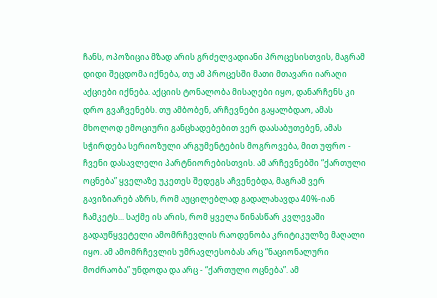ჩანს, ოპოზიცია მზად არის გრძელვადიანი პროცესისთვის, მაგრამ დიდი შეცდომა იქნება, თუ ამ პროცესში მათი მთავარი იარაღი აქციები იქნება. აქციის ტონალობა მისაღები იყო, დანარჩენს კი დრო გვაჩვენებს. თუ ამბობენ, არჩევნები გაყალბდაო, ამას მხოლოდ ემოციური განცხადებებით ვერ დაასაბუთებენ, ამას სჭირდება სერიოზული არგუმენტების მოგროვება, მით უფრო - ჩვენი დასავლელი პარტნიორებისთვის. ამ არჩევნებში “ქართული ოცნება” ყველაზე უკეთეს შედეგს აჩვენებდა, მაგრამ ვერ გავიზიარებ აზრს, რომ აუცილებლად გადალახავდა 40%-იან ჩამკეტს... საქმე ის არის, რომ ყველა წინასწარ კვლევაში გადაუწყვეტელი ამომრჩევლის რაოდენობა კრიტიკულზე მაღალი იყო. ამ ამომრჩევლის უმრავლესობას არც “ნაციონალური მოძრაობა” უნდოდა და არც - “ქართული ოცნება”. ამ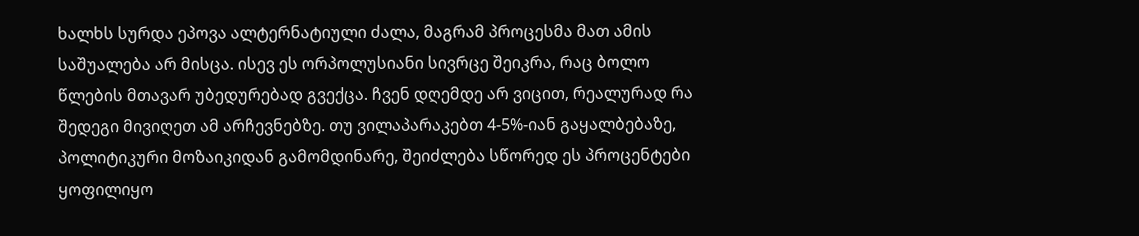ხალხს სურდა ეპოვა ალტერნატიული ძალა, მაგრამ პროცესმა მათ ამის საშუალება არ მისცა. ისევ ეს ორპოლუსიანი სივრცე შეიკრა, რაც ბოლო წლების მთავარ უბედურებად გვექცა. ჩვენ დღემდე არ ვიცით, რეალურად რა შედეგი მივიღეთ ამ არჩევნებზე. თუ ვილაპარაკებთ 4-5%-იან გაყალბებაზე, პოლიტიკური მოზაიკიდან გამომდინარე, შეიძლება სწორედ ეს პროცენტები ყოფილიყო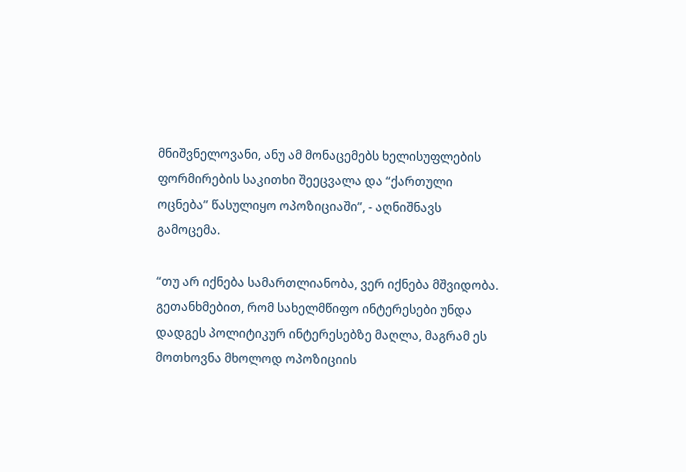მნიშვნელოვანი, ანუ ამ მონაცემებს ხელისუფლების ფორმირების საკითხი შეეცვალა და “ქართული ოცნება” წასულიყო ოპოზიციაში”, - აღნიშნავს გამოცემა.

“თუ არ იქნება სამართლიანობა, ვერ იქნება მშვიდობა. გეთანხმებით, რომ სახელმწიფო ინტერესები უნდა დადგეს პოლიტიკურ ინტერესებზე მაღლა, მაგრამ ეს მოთხოვნა მხოლოდ ოპოზიციის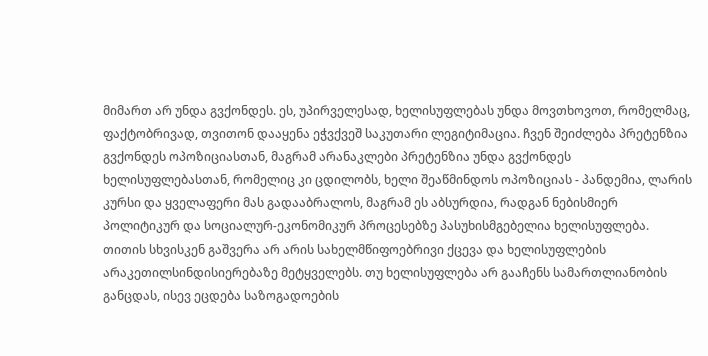მიმართ არ უნდა გვქონდეს. ეს, უპირველესად, ხელისუფლებას უნდა მოვთხოვოთ, რომელმაც, ფაქტობრივად, თვითონ დააყენა ეჭვქვეშ საკუთარი ლეგიტიმაცია. ჩვენ შეიძლება პრეტენზია გვქონდეს ოპოზიციასთან, მაგრამ არანაკლები პრეტენზია უნდა გვქონდეს ხელისუფლებასთან, რომელიც კი ცდილობს, ხელი შეაწმინდოს ოპოზიციას - პანდემია, ლარის კურსი და ყველაფერი მას გადააბრალოს, მაგრამ ეს აბსურდია, რადგან ნებისმიერ პოლიტიკურ და სოციალურ-ეკონომიკურ პროცესებზე პასუხისმგებელია ხელისუფლება. თითის სხვისკენ გაშვერა არ არის სახელმწიფოებრივი ქცევა და ხელისუფლების არაკეთილსინდისიერებაზე მეტყველებს. თუ ხელისუფლება არ გააჩენს სამართლიანობის განცდას, ისევ ეცდება საზოგადოების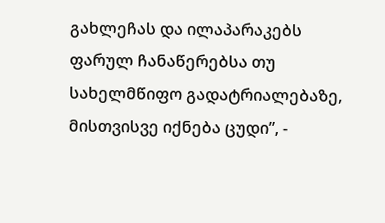გახლეჩას და ილაპარაკებს ფარულ ჩანაწერებსა თუ სახელმწიფო გადატრიალებაზე, მისთვისვე იქნება ცუდი”, -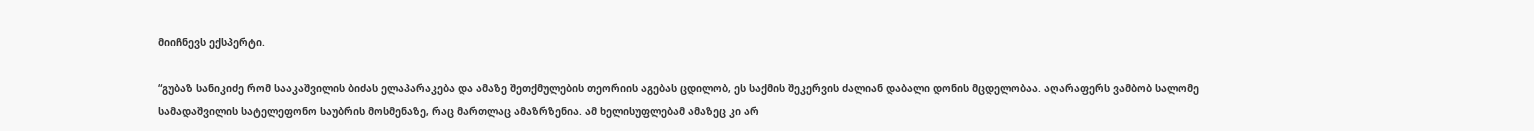მიიჩნევს ექსპერტი.

“გუბაზ სანიკიძე რომ სააკაშვილის ბიძას ელაპარაკება და ამაზე შეთქმულების თეორიის აგებას ცდილობ, ეს საქმის შეკერვის ძალიან დაბალი დონის მცდელობაა. აღარაფერს ვამბობ სალომე სამადაშვილის სატელეფონო საუბრის მოსმენაზე, რაც მართლაც ამაზრზენია. ამ ხელისუფლებამ ამაზეც კი არ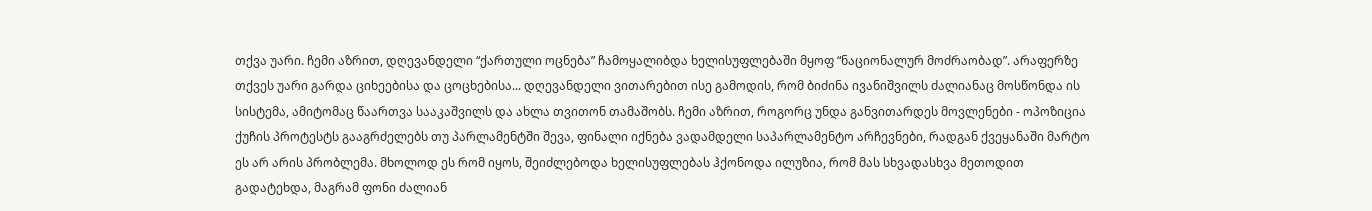თქვა უარი. ჩემი აზრით, დღევანდელი “ქართული ოცნება” ჩამოყალიბდა ხელისუფლებაში მყოფ “ნაციონალურ მოძრაობად”. არაფერზე თქვეს უარი გარდა ციხეებისა და ცოცხებისა... დღევანდელი ვითარებით ისე გამოდის, რომ ბიძინა ივანიშვილს ძალიანაც მოსწონდა ის სისტემა, ამიტომაც წაართვა სააკაშვილს და ახლა თვითონ თამაშობს. ჩემი აზრით, როგორც უნდა განვითარდეს მოვლენები - ოპოზიცია ქუჩის პროტესტს გააგრძელებს თუ პარლამენტში შევა, ფინალი იქნება ვადამდელი საპარლამენტო არჩევნები, რადგან ქვეყანაში მარტო ეს არ არის პრობლემა. მხოლოდ ეს რომ იყოს, შეიძლებოდა ხელისუფლებას ჰქონოდა ილუზია, რომ მას სხვადასხვა მეთოდით გადატეხდა, მაგრამ ფონი ძალიან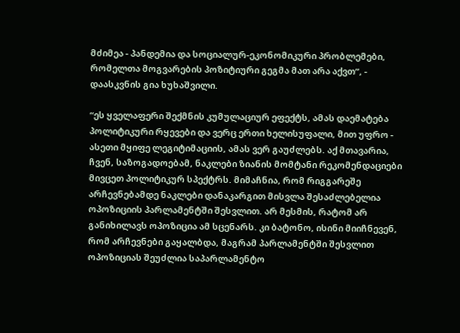მძიმეა - პანდემია და სოციალურ-ეკონომიკური პრობლემები, რომელთა მოგვარების პოზიტიური გეგმა მათ არა აქვთ”, - დაასკვნის გია ხუხაშვილი.

“ეს ყველაფერი შექმნის კუმულაციურ ეფექტს, ამას დაემატება პოლიტიკური რყევები და ვერც ერთი ხელისუფალი, მით უფრო - ასეთი მყიფე ლეგიტიმაციის, ამას ვერ გაუძლებს. აქ მთავარია, ჩვენ, საზოგადოებამ, ნაკლები ზიანის მომტანი რეკომენდაციები მივცეთ პოლიტიკურ სპექტრს. მიმაჩნია, რომ რიგგარეშე არჩევნებამდე ნაკლები დანაკარგით მისვლა შესაძლებელია ოპოზიციის პარლამენტში შესვლით. არ მესმის, რატომ არ განიხილავს ოპოზიცია ამ სცენარს. კი ბატონო, ისინი მიიჩნევენ, რომ არჩევნები გაყალბდა, მაგრამ პარლამენტში შესვლით ოპოზიციას შეუძლია საპარლამენტო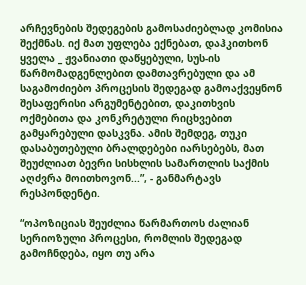არჩევნების შედეგების გამოსაძიებლად კომისია შექმნას. იქ მათ უფლება ექნებათ, დაჰკითხონ ყველა _ ჟვანიათი დაწყებული, სუს-ის წარმომადგენლებით დამთავრებული და ამ საგამოძიებო პროცესის შედეგად გამოაქვეყნონ შესაფერისი არგუმენტებით, დაკითხვის ოქმებითა და კონკრეტული რიცხვებით გამყარებული დასკვნა. ამის შემდეგ, თუკი დასაბუთებული ბრალდებები იარსებებს, მათ შეუძლიათ ბევრი სისხლის სამართლის საქმის აღძვრა მოითხოვონ...”, - განმარტავს რესპონდენტი.

“ოპოზიციას შეუძლია წარმართოს ძალიან სერიოზული პროცესი, რომლის შედეგად გამოჩნდება, იყო თუ არა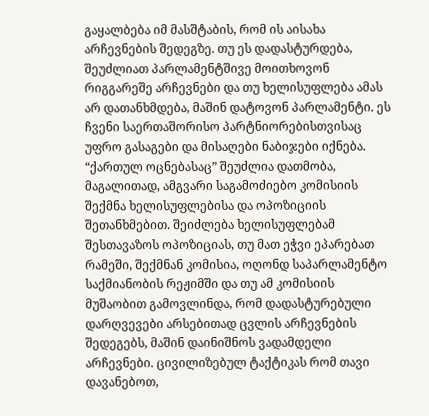გაყალბება იმ მასშტაბის, რომ ის აისახა არჩევნების შედეგზე. თუ ეს დადასტურდება, შეუძლიათ პარლამენტშივე მოითხოვონ რიგგარეშე არჩევნები და თუ ხელისუფლება ამას არ დათანხმდება, მაშინ დატოვონ პარლამენტი. ეს ჩვენი საერთაშორისო პარტნიორებისთვისაც უფრო გასაგები და მისაღები ნაბიჯები იქნება. “ქართულ ოცნებასაც” შეუძლია დათმობა, მაგალითად, ამგვარი საგამოძიებო კომისიის შექმნა ხელისუფლებისა და ოპოზიციის შეთანხმებით. შეიძლება ხელისუფლებამ შესთავაზოს ოპოზიციას, თუ მათ ეჭვი ეპარებათ რამეში, შექმნან კომისია, ოღონდ საპარლამენტო საქმიანობის რეჟიმში და თუ ამ კომისიის მუშაობით გამოვლინდა, რომ დადასტურებული დარღვევები არსებითად ცვლის არჩევნების შედეგებს, მაშინ დაინიშნოს ვადამდელი არჩევნები. ცივილიზებულ ტაქტიკას რომ თავი დავანებოთ,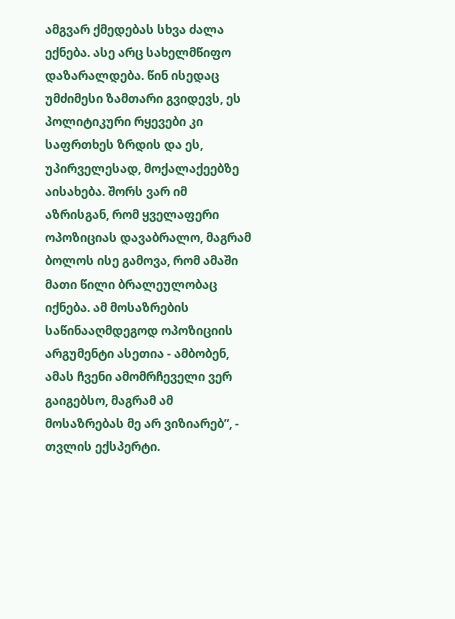ამგვარ ქმედებას სხვა ძალა ექნება. ასე არც სახელმწიფო დაზარალდება. წინ ისედაც უმძიმესი ზამთარი გვიდევს, ეს პოლიტიკური რყევები კი საფრთხეს ზრდის და ეს, უპირველესად, მოქალაქეებზე აისახება. შორს ვარ იმ აზრისგან, რომ ყველაფერი ოპოზიციას დავაბრალო, მაგრამ ბოლოს ისე გამოვა, რომ ამაში მათი წილი ბრალეულობაც იქნება. ამ მოსაზრების საწინააღმდეგოდ ოპოზიციის არგუმენტი ასეთია - ამბობენ, ამას ჩვენი ამომრჩეველი ვერ გაიგებსო, მაგრამ ამ მოსაზრებას მე არ ვიზიარებ”, - თვლის ექსპერტი.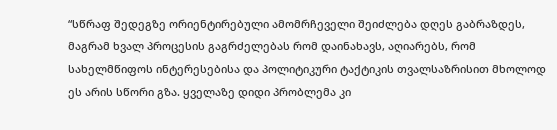“სწრაფ შედეგზე ორიენტირებული ამომრჩეველი შეიძლება დღეს გაბრაზდეს, მაგრამ ხვალ პროცესის გაგრძელებას რომ დაინახავს, აღიარებს, რომ სახელმწიფოს ინტერესებისა და პოლიტიკური ტაქტიკის თვალსაზრისით მხოლოდ ეს არის სწორი გზა. ყველაზე დიდი პრობლემა კი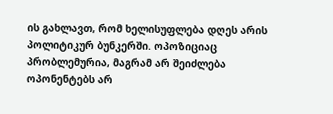ის გახლავთ, რომ ხელისუფლება დღეს არის პოლიტიკურ ბუნკერში. ოპოზიციაც პრობლემურია, მაგრამ არ შეიძლება ოპონენტებს არ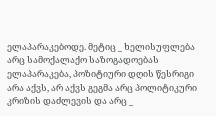ელაპარაკებოდე. მეტიც _ ხელისუფლება არც სამოქალაქო საზოგადოებას ელაპარაკება, პოზიტიური დღის წესრიგი არა აქვს, არ აქვს გეგმა არც პოლიტიკური კრიზის დაძლევის და არც _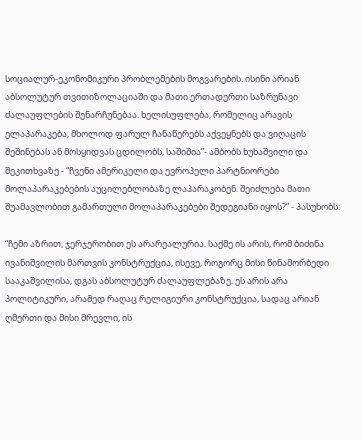სოციალურ-ეკონომიკური პრობლემების მოგვარების. ისინი არიან აბსოლუტურ თვითიზოლაციაში და მათი ერთადერთი საზრუნავი ძალაუფლების შენარჩუნებაა. ხელისუფლება, რომელიც არავის ელაპარაკება, მხოლოდ ფარულ ჩანაწერებს აქვეყნებს და ვიღაცის შეშინებას ან მოსყიდვას ცდილობს, საშიშია”- ამბობს ხუხაშვილი და შეკითხვაზე - “ჩვენი ამერიკელი და ევროპელი პარტნიორები მოლაპარაკებების აუცილებლობაზე ლაპარაკობენ. შეიძლება მათი შუამავლობით გამართული მოლაპარაკებები შედეგიანი იყოს?” - პასუხობს:

“ჩემი აზრით, ჯერჯერობით ეს არარეალურია. საქმე ის არის, რომ ბიძინა ივანიშვილის მართვის კონსტრუქცია, ისევე, როგორც მისი წინამორბედი სააკაშვილისა, დგას აბსოლუტურ ძალაუფლებაზე. ეს არის არა პოლიტიკური, არამედ რაღაც რელიგიური კონსტრუქცია, სადაც არიან ღმერთი და მისი მრევლი, ის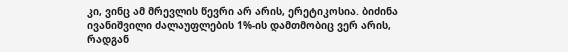კი, ვინც ამ მრევლის წევრი არ არის, ერეტიკოსია. ბიძინა ივანიშვილი ძალაუფლების 1%-ის დამთმობიც ვერ არის, რადგან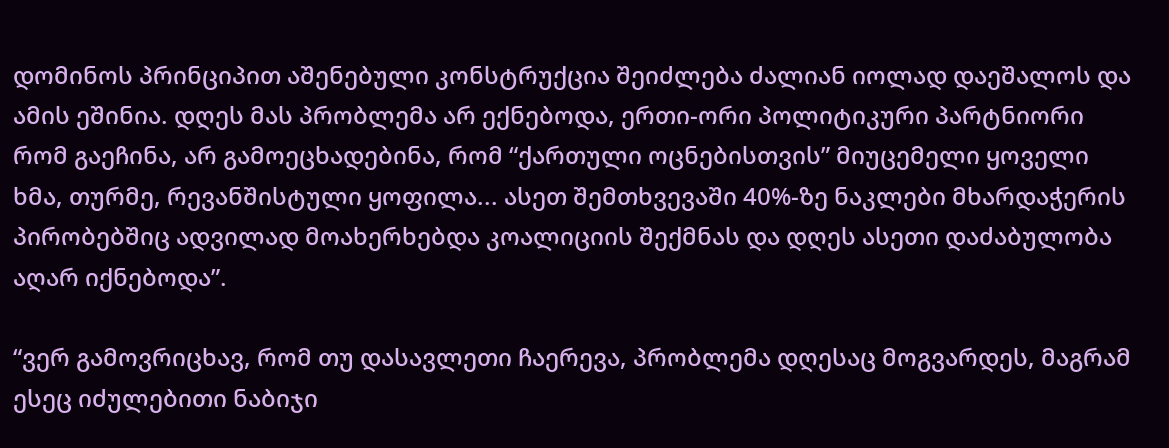დომინოს პრინციპით აშენებული კონსტრუქცია შეიძლება ძალიან იოლად დაეშალოს და ამის ეშინია. დღეს მას პრობლემა არ ექნებოდა, ერთი-ორი პოლიტიკური პარტნიორი რომ გაეჩინა, არ გამოეცხადებინა, რომ “ქართული ოცნებისთვის” მიუცემელი ყოველი ხმა, თურმე, რევანშისტული ყოფილა... ასეთ შემთხვევაში 40%-ზე ნაკლები მხარდაჭერის პირობებშიც ადვილად მოახერხებდა კოალიციის შექმნას და დღეს ასეთი დაძაბულობა აღარ იქნებოდა”.

“ვერ გამოვრიცხავ, რომ თუ დასავლეთი ჩაერევა, პრობლემა დღესაც მოგვარდეს, მაგრამ ესეც იძულებითი ნაბიჯი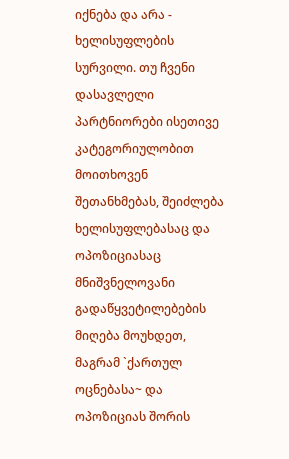იქნება და არა - ხელისუფლების სურვილი. თუ ჩვენი დასავლელი პარტნიორები ისეთივე კატეგორიულობით მოითხოვენ შეთანხმებას, შეიძლება ხელისუფლებასაც და ოპოზიციასაც მნიშვნელოვანი გადაწყვეტილებების მიღება მოუხდეთ, მაგრამ `ქართულ ოცნებასა~ და ოპოზიციას შორის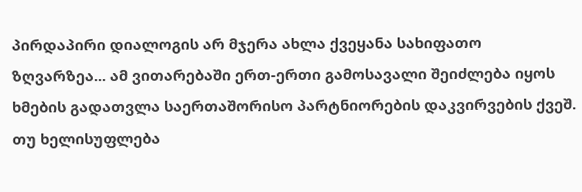პირდაპირი დიალოგის არ მჯერა ახლა ქვეყანა სახიფათო ზღვარზეა... ამ ვითარებაში ერთ-ერთი გამოსავალი შეიძლება იყოს ხმების გადათვლა საერთაშორისო პარტნიორების დაკვირვების ქვეშ. თუ ხელისუფლება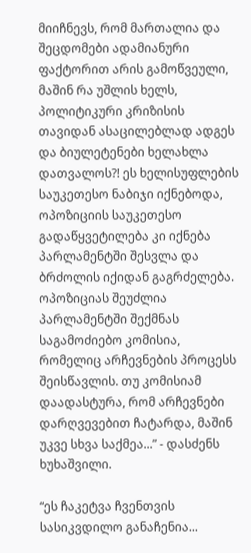მიიჩნევს, რომ მართალია და შეცდომები ადამიანური ფაქტორით არის გამოწვეული, მაშინ რა უშლის ხელს, პოლიტიკური კრიზისის თავიდან ასაცილებლად ადგეს და ბიულეტენები ხელახლა დათვალოს?! ეს ხელისუფლების საუკეთესო ნაბიჯი იქნებოდა, ოპოზიციის საუკეთესო გადაწყვეტილება კი იქნება პარლამენტში შესვლა და ბრძოლის იქიდან გაგრძელება. ოპოზიციას შეუძლია პარლამენტში შექმნას საგამოძიებო კომისია, რომელიც არჩევნების პროცესს შეისწავლის. თუ კომისიამ დაადასტურა, რომ არჩევნები დარღვევებით ჩატარდა, მაშინ უკვე სხვა საქმეა...” - დასძენს ხუხაშვილი.

“ეს ჩაკეტვა ჩვენთვის სასიკვდილო განაჩენია...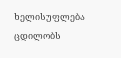ხელისუფლება ცდილობს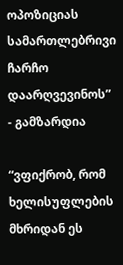ოპოზიციას სამართლებრივი ჩარჩო დაარღვევინოს” - გამზარდია

“ვფიქრობ, რომ ხელისუფლების მხრიდან ეს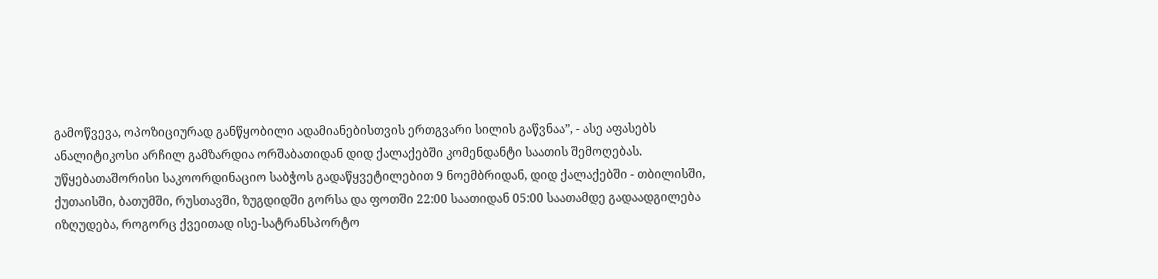გამოწვევა, ოპოზიციურად განწყობილი ადამიანებისთვის ერთგვარი სილის გაწვნაა”, - ასე აფასებს ანალიტიკოსი არჩილ გამზარდია ორშაბათიდან დიდ ქალაქებში კომენდანტი საათის შემოღებას. უწყებათაშორისი საკოორდინაციო საბჭოს გადაწყვეტილებით 9 ნოემბრიდან, დიდ ქალაქებში - თბილისში, ქუთაისში, ბათუმში, რუსთავში, ზუგდიდში გორსა და ფოთში 22:00 საათიდან 05:00 საათამდე გადაადგილება იზღუდება, როგორც ქვეითად ისე-სატრანსპორტო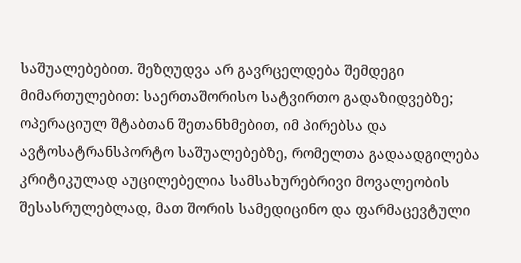საშუალებებით. შეზღუდვა არ გავრცელდება შემდეგი მიმართულებით: საერთაშორისო სატვირთო გადაზიდვებზე; ოპერაციულ შტაბთან შეთანხმებით, იმ პირებსა და ავტოსატრანსპორტო საშუალებებზე, რომელთა გადაადგილება კრიტიკულად აუცილებელია სამსახურებრივი მოვალეობის შესასრულებლად, მათ შორის სამედიცინო და ფარმაცევტული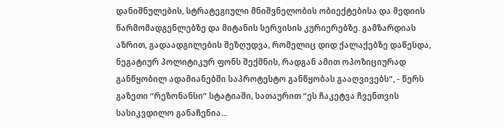დანიშნულების, სტრატეგიული მნიშვნელობის ობიექტებისა და მედიის წარმომადგენლებზე და მიტანის სერვისის კურიერებზე. გამზარდიას აზრით, გადაადგილების შეზღუდვა, რომელიც დიდ ქალაქებზე დაწესდა, ნეგატიურ პოლიტიკურ ფონს შექმნის, რადგან ამით ოპოზიციურად განწყობილ ადამიანებში საპროტესტო განწყობას გააღვივებს”, - წერს გაზეთი “რეზონანსი” სტატიაში, სათაურით “ეს ჩაკეტვა ჩვენთვის სასიკვდილო განაჩენია...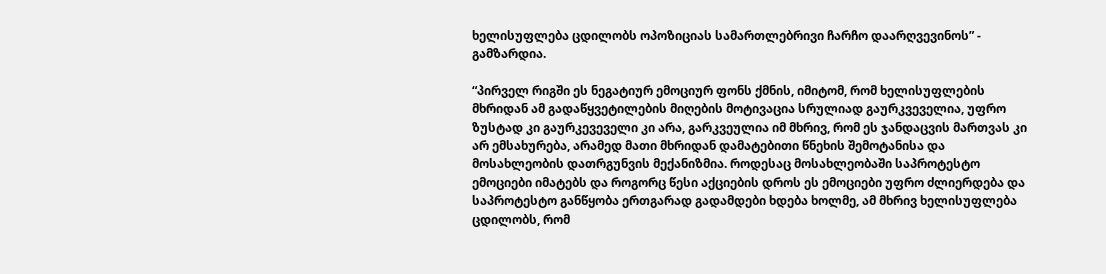ხელისუფლება ცდილობს ოპოზიციას სამართლებრივი ჩარჩო დაარღვევინოს” - გამზარდია.

“პირველ რიგში ეს ნეგატიურ ემოციურ ფონს ქმნის, იმიტომ, რომ ხელისუფლების მხრიდან ამ გადაწყვეტილების მიღების მოტივაცია სრულიად გაურკვეველია, უფრო ზუსტად კი გაურკევეველი კი არა, გარკვეულია იმ მხრივ, რომ ეს ჯანდაცვის მართვას კი არ ემსახურება, არამედ მათი მხრიდან დამატებითი წნეხის შემოტანისა და მოსახლეობის დათრგუნვის მექანიზმია. როდესაც მოსახლეობაში საპროტესტო ემოციები იმატებს და როგორც წესი აქციების დროს ეს ემოციები უფრო ძლიერდება და საპროტესტო განწყობა ერთგარად გადამდები ხდება ხოლმე, ამ მხრივ ხელისუფლება ცდილობს, რომ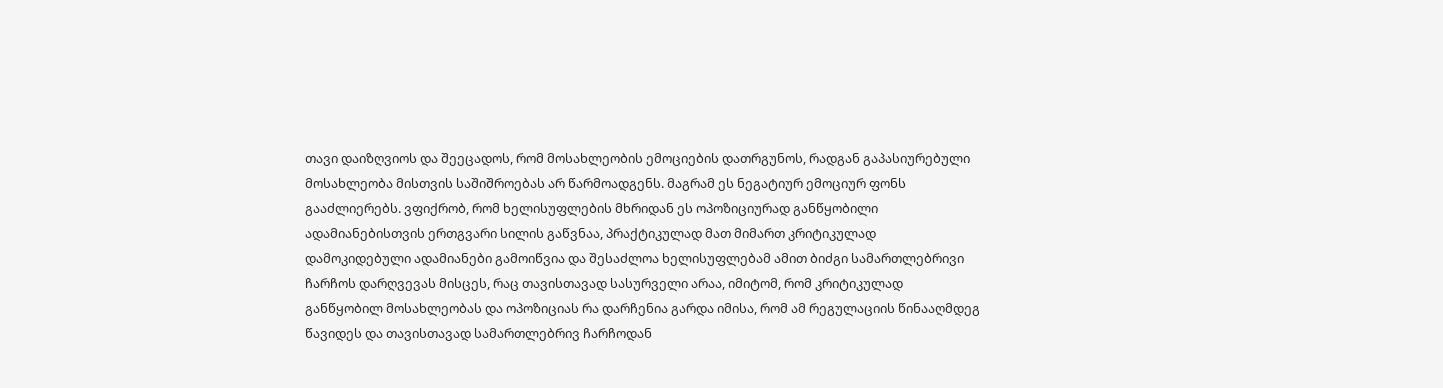თავი დაიზღვიოს და შეეცადოს, რომ მოსახლეობის ემოციების დათრგუნოს, რადგან გაპასიურებული მოსახლეობა მისთვის საშიშროებას არ წარმოადგენს. მაგრამ ეს ნეგატიურ ემოციურ ფონს გააძლიერებს. ვფიქრობ, რომ ხელისუფლების მხრიდან ეს ოპოზიციურად განწყობილი ადამიანებისთვის ერთგვარი სილის გაწვნაა, პრაქტიკულად მათ მიმართ კრიტიკულად დამოკიდებული ადამიანები გამოიწვია და შესაძლოა ხელისუფლებამ ამით ბიძგი სამართლებრივი ჩარჩოს დარღვევას მისცეს, რაც თავისთავად სასურველი არაა, იმიტომ, რომ კრიტიკულად განწყობილ მოსახლეობას და ოპოზიციას რა დარჩენია გარდა იმისა, რომ ამ რეგულაციის წინააღმდეგ წავიდეს და თავისთავად სამართლებრივ ჩარჩოდან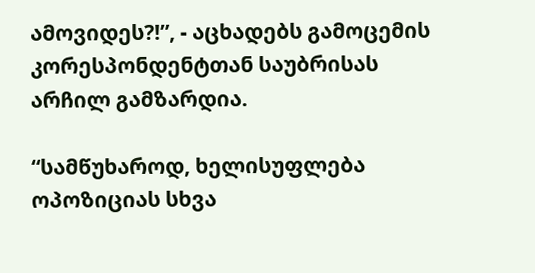ამოვიდეს?!”, - აცხადებს გამოცემის კორესპონდენტთან საუბრისას არჩილ გამზარდია.

“სამწუხაროდ, ხელისუფლება ოპოზიციას სხვა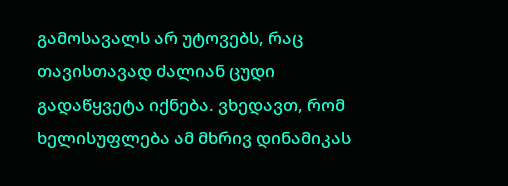გამოსავალს არ უტოვებს, რაც თავისთავად ძალიან ცუდი გადაწყვეტა იქნება. ვხედავთ, რომ ხელისუფლება ამ მხრივ დინამიკას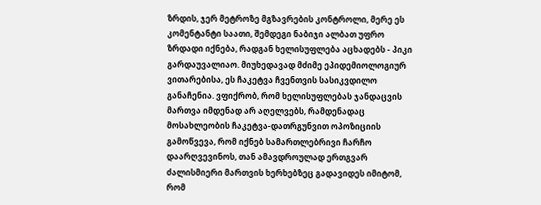ზრდის, ჯერ მეტროზე მგზავრების კონტროლი, მერე ეს კომენტანტი საათი, შემდეგი ნაბიჯი ალბათ უფრო ზრდადი იქნება, რადგან ხელისუფლება აცხადებს - პიკი გარდაუვალიაო. მიუხედავად მძიმე ეპიდემიოლოგიურ ვითარებისა, ეს ჩაკეტვა ჩვენთვის სასიკვდილო განაჩენია. ვფიქრობ, რომ ხელისუფლებას ჯანდაცვის მართვა იმდენად არ აღელვებს, რამდენადაც მოსახლეობის ჩაკეტვა-დათრგუნვით ოპოზიციის გამოწვევა, რომ იქნებ სამართლებრივი ჩარჩო დაარღვევინოს, თან ამავდროულად ერთგვარ ძალისმიერი მართვის ხერხებზეც გადავიდეს იმიტომ, რომ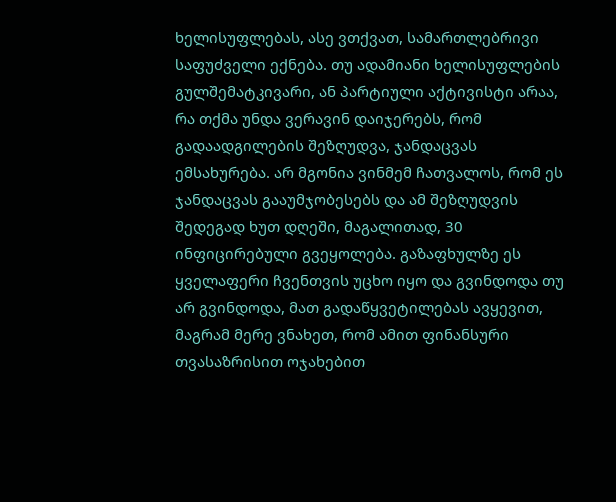ხელისუფლებას, ასე ვთქვათ, სამართლებრივი საფუძველი ექნება. თუ ადამიანი ხელისუფლების გულშემატკივარი, ან პარტიული აქტივისტი არაა, რა თქმა უნდა ვერავინ დაიჯერებს, რომ გადაადგილების შეზღუდვა, ჯანდაცვას ემსახურება. არ მგონია ვინმემ ჩათვალოს, რომ ეს ჯანდაცვას გააუმჯობესებს და ამ შეზღუდვის შედეგად ხუთ დღეში, მაგალითად, 30 ინფიცირებული გვეყოლება. გაზაფხულზე ეს ყველაფერი ჩვენთვის უცხო იყო და გვინდოდა თუ არ გვინდოდა, მათ გადაწყვეტილებას ავყევით, მაგრამ მერე ვნახეთ, რომ ამით ფინანსური თვასაზრისით ოჯახებით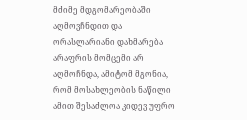მძიმე მდგომარეობაში აღმოვჩნდით და ორასლარიანი დახმარება არაფრის მომცემი არ აღმოჩნდა, ამიტომ მგონია, რომ მოსახლეობის ნაწილი ამით შესაძლოა კიდევ უფრო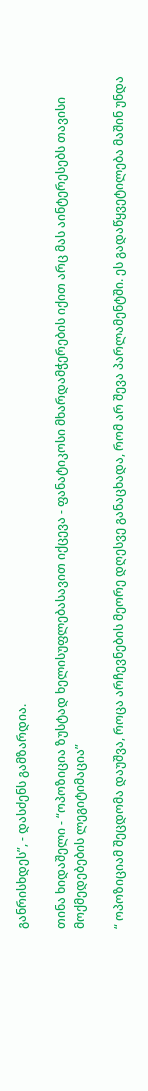განრისხდეს”, - დასძენს გამზარდია.

თინა ხიდაშელი - “ოპოზიცია ზუსტად ხელისუფლებასავით იქცევა - ფანატიკოსი მხარდამჭერების იქით არც მას აინტერესებს თავისი მოქმედებების ლეგიტიმაცია”

“ ოპოზიციამ შეცდომა დაუშვა, როცა არჩევნების მეორე დღესვე განაცხადა, რომ არ შევა პარლამენტში. ეს გადაწყვეტილება მაშინ უნდა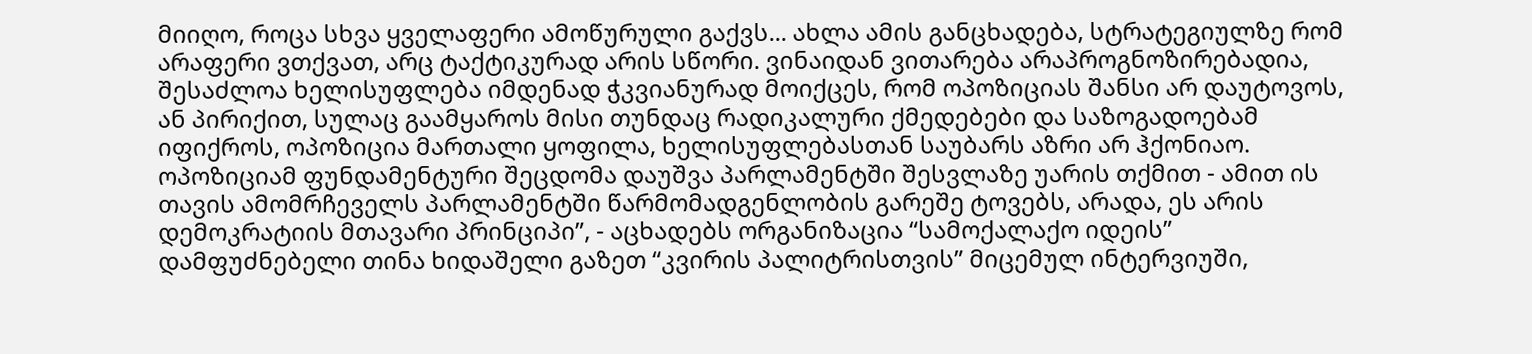მიიღო, როცა სხვა ყველაფერი ამოწურული გაქვს... ახლა ამის განცხადება, სტრატეგიულზე რომ არაფერი ვთქვათ, არც ტაქტიკურად არის სწორი. ვინაიდან ვითარება არაპროგნოზირებადია, შესაძლოა ხელისუფლება იმდენად ჭკვიანურად მოიქცეს, რომ ოპოზიციას შანსი არ დაუტოვოს, ან პირიქით, სულაც გაამყაროს მისი თუნდაც რადიკალური ქმედებები და საზოგადოებამ იფიქროს, ოპოზიცია მართალი ყოფილა, ხელისუფლებასთან საუბარს აზრი არ ჰქონიაო. ოპოზიციამ ფუნდამენტური შეცდომა დაუშვა პარლამენტში შესვლაზე უარის თქმით - ამით ის თავის ამომრჩეველს პარლამენტში წარმომადგენლობის გარეშე ტოვებს, არადა, ეს არის დემოკრატიის მთავარი პრინციპი”, - აცხადებს ორგანიზაცია “სამოქალაქო იდეის” დამფუძნებელი თინა ხიდაშელი გაზეთ “კვირის პალიტრისთვის” მიცემულ ინტერვიუში,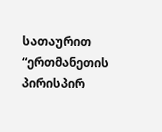სათაურით “ერთმანეთის პირისპირ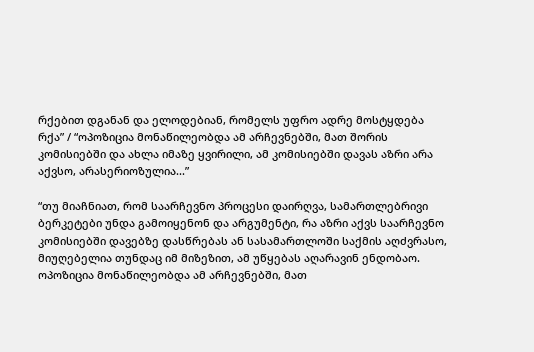რქებით დგანან და ელოდებიან, რომელს უფრო ადრე მოსტყდება რქა” / “ოპოზიცია მონაწილეობდა ამ არჩევნებში, მათ შორის კომისიებში და ახლა იმაზე ყვირილი, ამ კომისიებში დავას აზრი არა აქვსო, არასერიოზულია...”

“თუ მიაჩნიათ, რომ საარჩევნო პროცესი დაირღვა, სამართლებრივი ბერკეტები უნდა გამოიყენონ და არგუმენტი, რა აზრი აქვს საარჩევნო კომისიებში დავებზე დასწრებას ან სასამართლოში საქმის აღძვრასო, მიუღებელია თუნდაც იმ მიზეზით, ამ უწყებას აღარავინ ენდობაო. ოპოზიცია მონაწილეობდა ამ არჩევნებში, მათ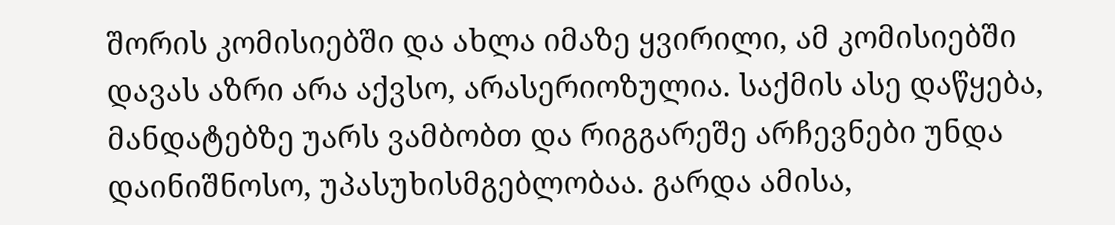შორის კომისიებში და ახლა იმაზე ყვირილი, ამ კომისიებში დავას აზრი არა აქვსო, არასერიოზულია. საქმის ასე დაწყება, მანდატებზე უარს ვამბობთ და რიგგარეშე არჩევნები უნდა დაინიშნოსო, უპასუხისმგებლობაა. გარდა ამისა,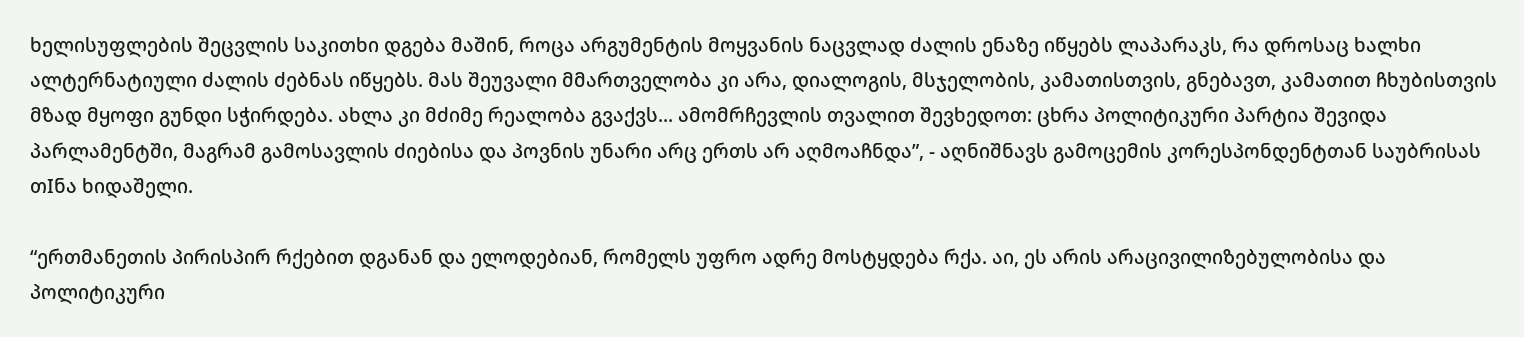ხელისუფლების შეცვლის საკითხი დგება მაშინ, როცა არგუმენტის მოყვანის ნაცვლად ძალის ენაზე იწყებს ლაპარაკს, რა დროსაც ხალხი ალტერნატიული ძალის ძებნას იწყებს. მას შეუვალი მმართველობა კი არა, დიალოგის, მსჯელობის, კამათისთვის, გნებავთ, კამათით ჩხუბისთვის მზად მყოფი გუნდი სჭირდება. ახლა კი მძიმე რეალობა გვაქვს... ამომრჩევლის თვალით შევხედოთ: ცხრა პოლიტიკური პარტია შევიდა პარლამენტში, მაგრამ გამოსავლის ძიებისა და პოვნის უნარი არც ერთს არ აღმოაჩნდა”, - აღნიშნავს გამოცემის კორესპონდენტთან საუბრისას თIნა ხიდაშელი.

“ერთმანეთის პირისპირ რქებით დგანან და ელოდებიან, რომელს უფრო ადრე მოსტყდება რქა. აი, ეს არის არაცივილიზებულობისა და პოლიტიკური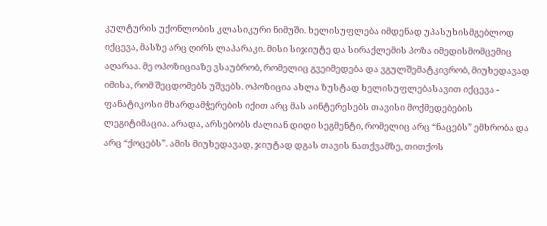კულტურის უქონლობის კლასიკური ნიმუში. ხელისუფლება იმდენად უპასუხისმგებლოდ იქცევა, მასზე არც ღირს ლაპარაკი. მისი სიჯიუტე და სირაქლემის პოზა იმედისმომცემიც აღარაა. მე ოპოზიციაზე ვსაუბრობ, რომელიც გვეიმედება და ვგულშემატკივრობ, მიუხედავად იმისა, რომ შეცდომებს უშვებს. ოპოზიცია ახლა ზუსტად ხელისუფლებასავით იქცევა - ფანატიკოსი მხარდამჭერების იქით არც მას აინტერესებს თავისი მოქმედებების ლეგიტიმაცია. არადა, არსებობს ძალიან დიდი სეგმენტი, რომელიც არც “ნაცებს” ემხრობა და არც “ქოცებს”. ამის მიუხედავად, ჯიუტად დგას თავის ნათქვამზე, თითქოს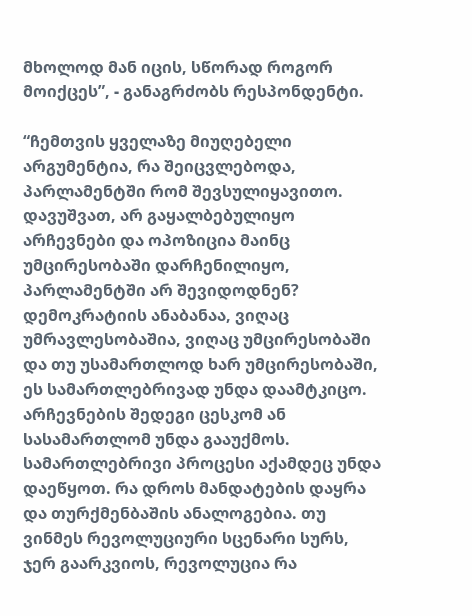მხოლოდ მან იცის, სწორად როგორ მოიქცეს”, - განაგრძობს რესპონდენტი.

“ჩემთვის ყველაზე მიუღებელი არგუმენტია, რა შეიცვლებოდა, პარლამენტში რომ შევსულიყავითო. დავუშვათ, არ გაყალბებულიყო არჩევნები და ოპოზიცია მაინც უმცირესობაში დარჩენილიყო, პარლამენტში არ შევიდოდნენ? დემოკრატიის ანაბანაა, ვიღაც უმრავლესობაშია, ვიღაც უმცირესობაში და თუ უსამართლოდ ხარ უმცირესობაში, ეს სამართლებრივად უნდა დაამტკიცო. არჩევნების შედეგი ცესკომ ან სასამართლომ უნდა გააუქმოს. სამართლებრივი პროცესი აქამდეც უნდა დაეწყოთ. რა დროს მანდატების დაყრა და თურქმენბაშის ანალოგებია. თუ ვინმეს რევოლუციური სცენარი სურს, ჯერ გაარკვიოს, რევოლუცია რა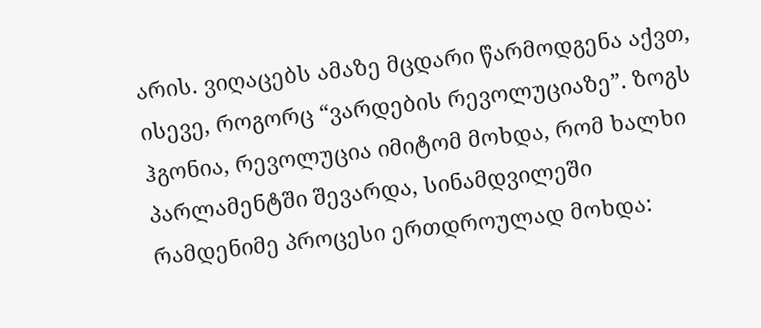არის. ვიღაცებს ამაზე მცდარი წარმოდგენა აქვთ, ისევე, როგორც “ვარდების რევოლუციაზე”. ზოგს ჰგონია, რევოლუცია იმიტომ მოხდა, რომ ხალხი პარლამენტში შევარდა, სინამდვილეში რამდენიმე პროცესი ერთდროულად მოხდა: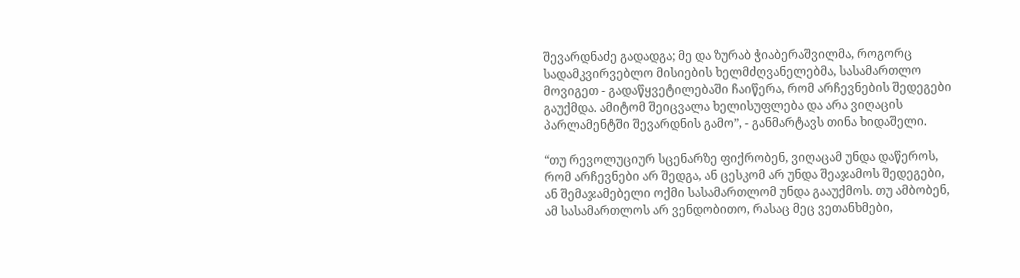შევარდნაძე გადადგა; მე და ზურაბ ჭიაბერაშვილმა, როგორც სადამკვირვებლო მისიების ხელმძღვანელებმა, სასამართლო მოვიგეთ - გადაწყვეტილებაში ჩაიწერა, რომ არჩევნების შედეგები გაუქმდა. ამიტომ შეიცვალა ხელისუფლება და არა ვიღაცის პარლამენტში შევარდნის გამო”, - განმარტავს თინა ხიდაშელი.

“თუ რევოლუციურ სცენარზე ფიქრობენ, ვიღაცამ უნდა დაწეროს, რომ არჩევნები არ შედგა, ან ცესკომ არ უნდა შეაჯამოს შედეგები, ან შემაჯამებელი ოქმი სასამართლომ უნდა გააუქმოს. თუ ამბობენ, ამ სასამართლოს არ ვენდობითო, რასაც მეც ვეთანხმები,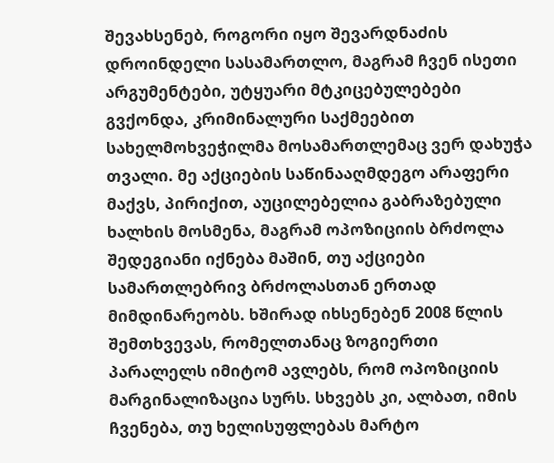შევახსენებ, როგორი იყო შევარდნაძის დროინდელი სასამართლო, მაგრამ ჩვენ ისეთი არგუმენტები, უტყუარი მტკიცებულებები გვქონდა, კრიმინალური საქმეებით სახელმოხვეჭილმა მოსამართლემაც ვერ დახუჭა თვალი. მე აქციების საწინააღმდეგო არაფერი მაქვს, პირიქით, აუცილებელია გაბრაზებული ხალხის მოსმენა, მაგრამ ოპოზიციის ბრძოლა შედეგიანი იქნება მაშინ, თუ აქციები სამართლებრივ ბრძოლასთან ერთად მიმდინარეობს. ხშირად იხსენებენ 2008 წლის შემთხვევას, რომელთანაც ზოგიერთი პარალელს იმიტომ ავლებს, რომ ოპოზიციის მარგინალიზაცია სურს. სხვებს კი, ალბათ, იმის ჩვენება, თუ ხელისუფლებას მარტო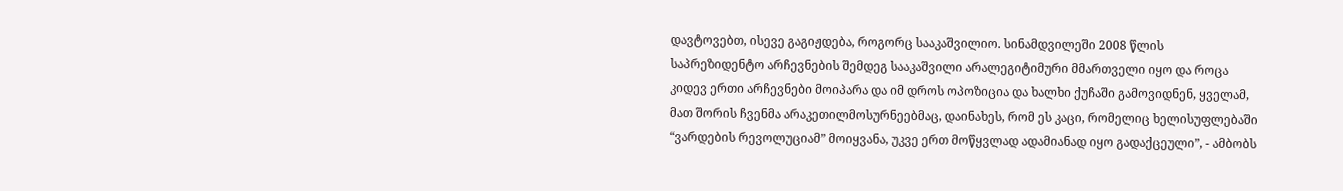დავტოვებთ, ისევე გაგიჟდება, როგორც სააკაშვილიო. სინამდვილეში 2008 წლის საპრეზიდენტო არჩევნების შემდეგ სააკაშვილი არალეგიტიმური მმართველი იყო და როცა კიდევ ერთი არჩევნები მოიპარა და იმ დროს ოპოზიცია და ხალხი ქუჩაში გამოვიდნენ, ყველამ, მათ შორის ჩვენმა არაკეთილმოსურნეებმაც, დაინახეს, რომ ეს კაცი, რომელიც ხელისუფლებაში “ვარდების რევოლუციამ” მოიყვანა, უკვე ერთ მოწყვლად ადამიანად იყო გადაქცეული”, - ამბობს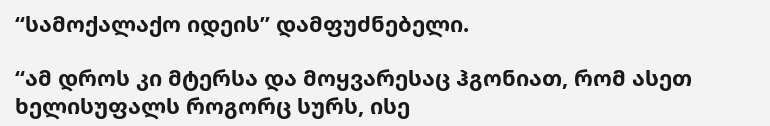“სამოქალაქო იდეის” დამფუძნებელი.

“ამ დროს კი მტერსა და მოყვარესაც ჰგონიათ, რომ ასეთ ხელისუფალს როგორც სურს, ისე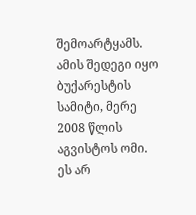შემოარტყამს. ამის შედეგი იყო ბუქარესტის სამიტი, მერე 2008 წლის აგვისტოს ომი. ეს არ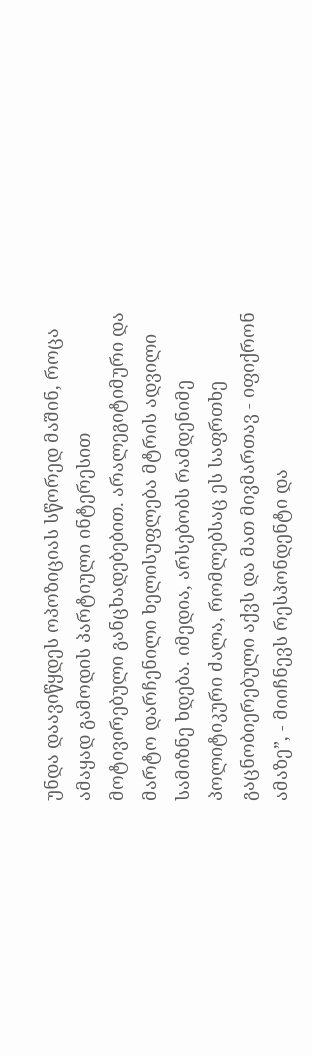უნდა დაავიწყდეს ოპოზიციას სწორედ მაშინ, როცა ამაყად გამოდის პარტიული ინტერესით მოტივირებული განცხადებებით. არალეგიტიმური და მარტო დარჩენილი ხელისუფლება მტრის ადვილი სამიზნე ხდება. იმედია, არსებობს რამდენიმე პოლიტიკური ძალა, რომლებსაც ეს საფრთხე გაცნობიერებული აქვს და მათ მივმართავ - იფიქრონ ამაზე”, - მიიჩნევს რესპონდენტი და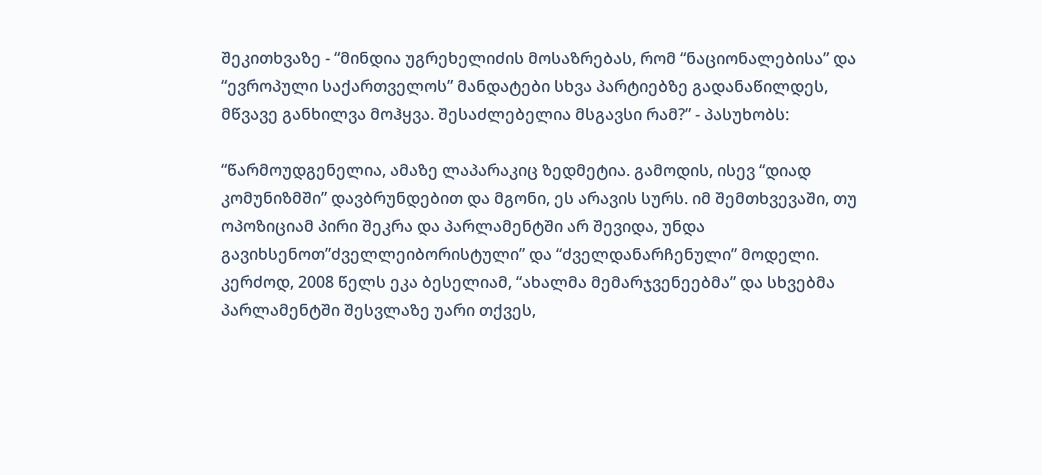შეკითხვაზე - “მინდია უგრეხელიძის მოსაზრებას, რომ “ნაციონალებისა” და “ევროპული საქართველოს” მანდატები სხვა პარტიებზე გადანაწილდეს, მწვავე განხილვა მოჰყვა. შესაძლებელია მსგავსი რამ?” - პასუხობს:

“წარმოუდგენელია, ამაზე ლაპარაკიც ზედმეტია. გამოდის, ისევ “დიად კომუნიზმში” დავბრუნდებით და მგონი, ეს არავის სურს. იმ შემთხვევაში, თუ ოპოზიციამ პირი შეკრა და პარლამენტში არ შევიდა, უნდა გავიხსენოთ”ძველლეიბორისტული” და “ძველდანარჩენული” მოდელი. კერძოდ, 2008 წელს ეკა ბესელიამ, “ახალმა მემარჯვენეებმა” და სხვებმა პარლამენტში შესვლაზე უარი თქვეს,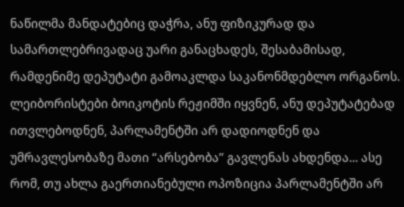ნაწილმა მანდატებიც დაჭრა, ანუ ფიზიკურად და სამართლებრივადაც უარი განაცხადეს, შესაბამისად, რამდენიმე დეპუტატი გამოაკლდა საკანონმდებლო ორგანოს. ლეიბორისტები ბოიკოტის რეჟიმში იყვნენ, ანუ დეპუტატებად ითვლებოდნენ, პარლამენტში არ დადიოდნენ და უმრავლესობაზე მათი “არსებობა” გავლენას ახდენდა... ასე რომ, თუ ახლა გაერთიანებული ოპოზიცია პარლამენტში არ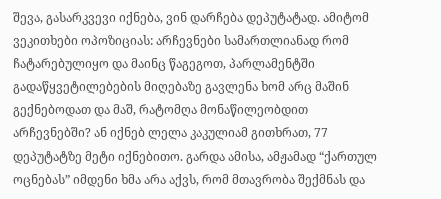შევა, გასარკვევი იქნება, ვინ დარჩება დეპუტატად. ამიტომ ვეკითხები ოპოზიციას: არჩევნები სამართლიანად რომ ჩატარებულიყო და მაინც წაგეგოთ, პარლამენტში გადაწყვეტილებების მიღებაზე გავლენა ხომ არც მაშინ გექნებოდათ და მაშ, რატომღა მონაწილეობდით არჩევნებში? ან იქნებ ლელა კაკულიამ გითხრათ, 77 დეპუტატზე მეტი იქნებითო. გარდა ამისა, ამჟამად “ქართულ ოცნებას” იმდენი ხმა არა აქვს, რომ მთავრობა შექმნას და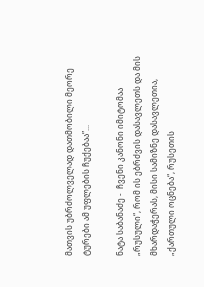მათვის უბრძოლველად დათმობილი მეორე ტურები ამ უფლების ჩუქებაა”...

ნატა საბანაძე -  ჩვენი კანონი იმიტომაა „რუსული“, რომ ის ებრძვის დასავლეთს და მის მხარდაჭერას, მისი სამიზნე დასავლეთია, „ქართული ოცნება“, რუსეთის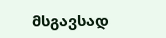მსგავსად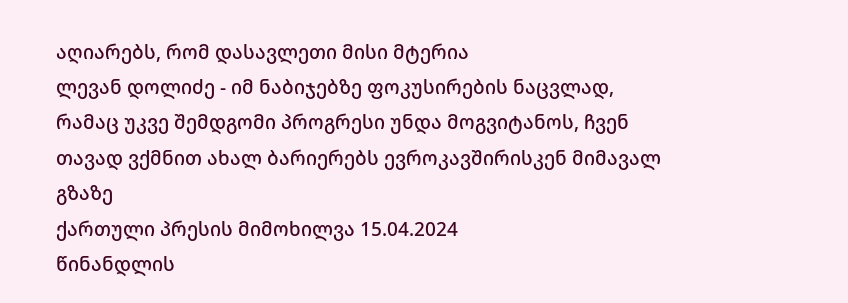აღიარებს, რომ დასავლეთი მისი მტერია
ლევან დოლიძე - იმ ნაბიჯებზე ფოკუსირების ნაცვლად, რამაც უკვე შემდგომი პროგრესი უნდა მოგვიტანოს, ჩვენ თავად ვქმნით ახალ ბარიერებს ევროკავშირისკენ მიმავალ გზაზე
ქართული პრესის მიმოხილვა 15.04.2024
წინანდლის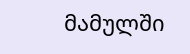მამულში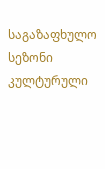საგაზაფხულო სეზონი კულტურული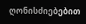ღონისძიებებით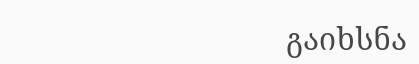გაიხსნა